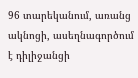96 տարեկանում, առանց ակնոցի, ասեղնագործում է դիլիջանցի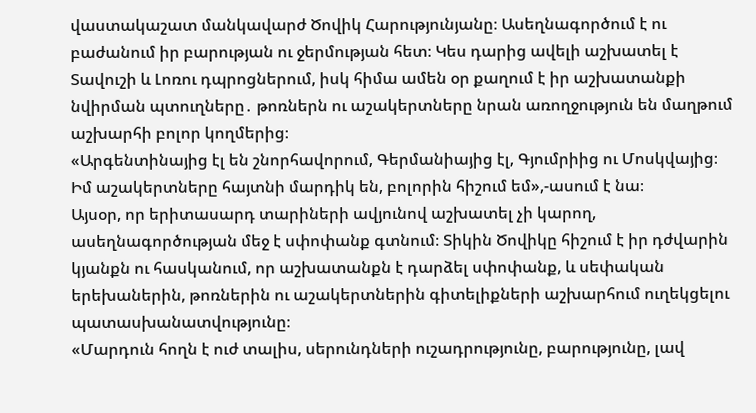վաստակաշատ մանկավարժ Ծովիկ Հարությունյանը։ Ասեղնագործում է ու բաժանում իր բարության ու ջերմության հետ։ Կես դարից ավելի աշխատել է Տավուշի և Լոռու դպրոցներում, իսկ հիմա ամեն օր քաղում է իր աշխատանքի նվիրման պտուղները․ թոռներն ու աշակերտները նրան առողջություն են մաղթում աշխարհի բոլոր կողմերից։
«Արգենտինայից էլ են շնորհավորում, Գերմանիայից էլ, Գյումրիից ու Մոսկվայից։ Իմ աշակերտները հայտնի մարդիկ են, բոլորին հիշում եմ»,-ասում է նա։
Այսօր, որ երիտասարդ տարիների ավյունով աշխատել չի կարող, ասեղնագործության մեջ է սփոփանք գտնում։ Տիկին Ծովիկը հիշում է իր դժվարին կյանքն ու հասկանում, որ աշխատանքն է դարձել սփոփանք, և սեփական երեխաներին, թոռներին ու աշակերտներին գիտելիքների աշխարհում ուղեկցելու պատասխանատվությունը։
«Մարդուն հողն է ուժ տալիս, սերունդների ուշադրությունը, բարությունը, լավ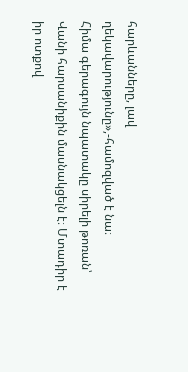հարևանները, լավ ղեկավարությունը»,-համոզված է նա։
Հիմա գերագույն նպատակը սիրելի թոռան՝ Վանի հարսանիքին մասնակցելն է։ Մտադիր է իր ոտքով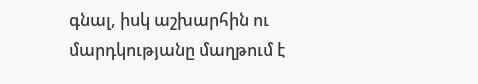գնալ, իսկ աշխարհին ու մարդկությանը մաղթում է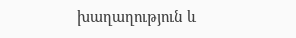խաղաղություն և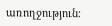առողջություն։